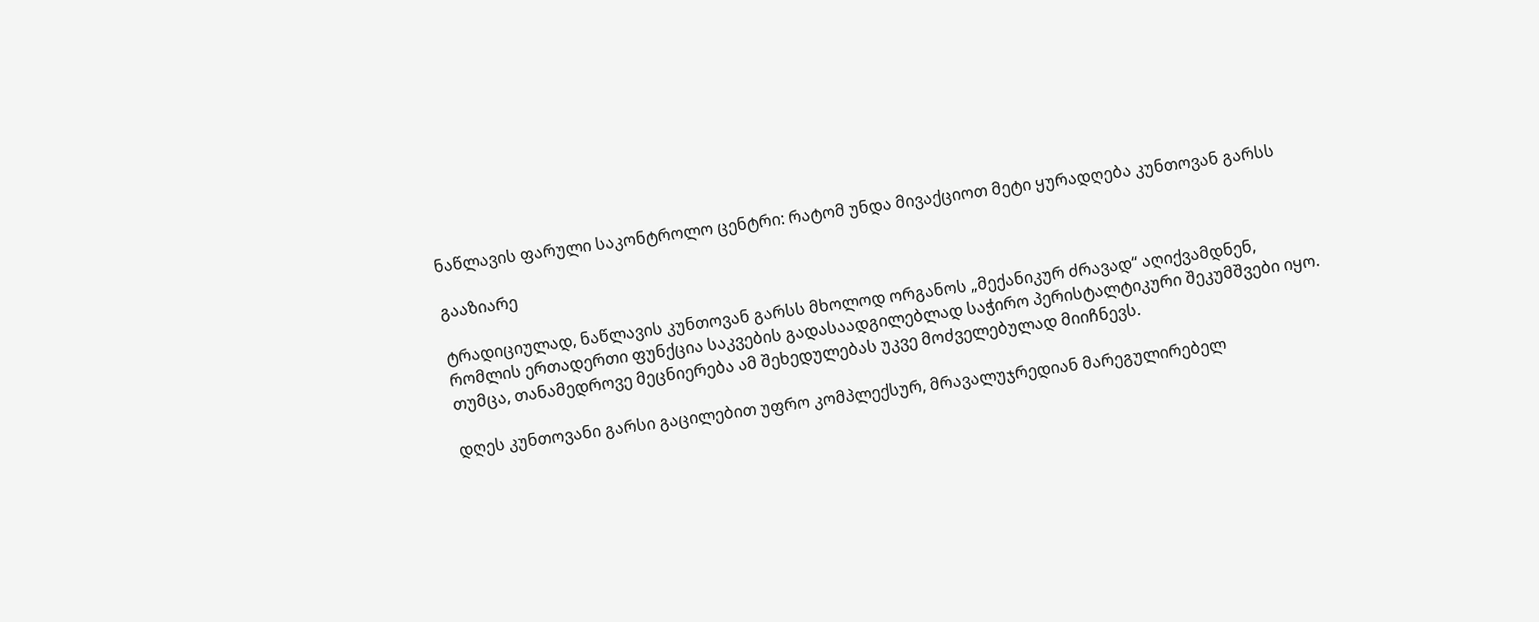ნაწლავის ფარული საკონტროლო ცენტრი: რატომ უნდა მივაქციოთ მეტი ყურადღება კუნთოვან გარსს

გააზიარე

ტრადიციულად, ნაწლავის კუნთოვან გარსს მხოლოდ ორგანოს „მექანიკურ ძრავად“ აღიქვამდნენ, რომლის ერთადერთი ფუნქცია საკვების გადასაადგილებლად საჭირო პერისტალტიკური შეკუმშვები იყო. თუმცა, თანამედროვე მეცნიერება ამ შეხედულებას უკვე მოძველებულად მიიჩნევს.

დღეს კუნთოვანი გარსი გაცილებით უფრო კომპლექსურ, მრავალუჯრედიან მარეგულირებელ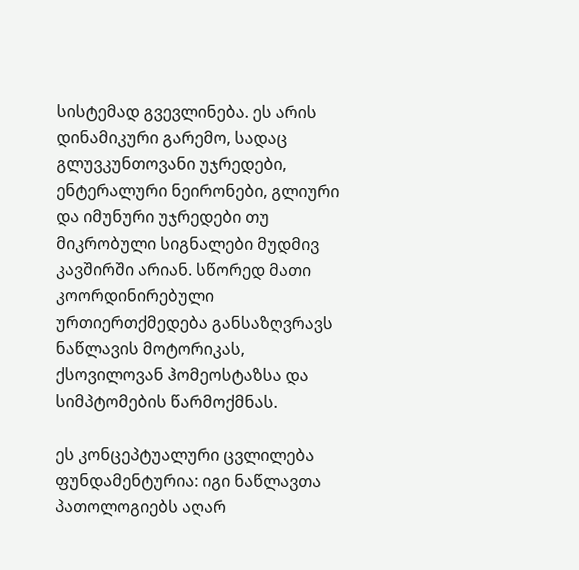სისტემად გვევლინება. ეს არის დინამიკური გარემო, სადაც გლუვკუნთოვანი უჯრედები, ენტერალური ნეირონები, გლიური და იმუნური უჯრედები თუ მიკრობული სიგნალები მუდმივ კავშირში არიან. სწორედ მათი კოორდინირებული ურთიერთქმედება განსაზღვრავს ნაწლავის მოტორიკას, ქსოვილოვან ჰომეოსტაზსა და სიმპტომების წარმოქმნას.

ეს კონცეპტუალური ცვლილება ფუნდამენტურია: იგი ნაწლავთა პათოლოგიებს აღარ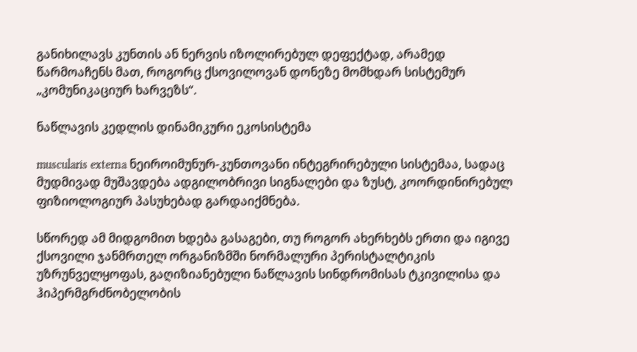განიხილავს კუნთის ან ნერვის იზოლირებულ დეფექტად, არამედ წარმოაჩენს მათ, როგორც ქსოვილოვან დონეზე მომხდარ სისტემურ „კომუნიკაციურ ხარვეზს“.

ნაწლავის კედლის დინამიკური ეკოსისტემა

muscularis externa ნეიროიმუნურ-კუნთოვანი ინტეგრირებული სისტემაა, სადაც მუდმივად მუშავდება ადგილობრივი სიგნალები და ზუსტ, კოორდინირებულ ფიზიოლოგიურ პასუხებად გარდაიქმნება.

სწორედ ამ მიდგომით ხდება გასაგები, თუ როგორ ახერხებს ერთი და იგივე ქსოვილი ჯანმრთელ ორგანიზმში ნორმალური პერისტალტიკის უზრუნველყოფას, გაღიზიანებული ნაწლავის სინდრომისას ტკივილისა და ჰიპერმგრძნობელობის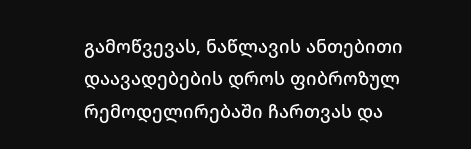გამოწვევას, ნაწლავის ანთებითი დაავადებების დროს ფიბროზულ რემოდელირებაში ჩართვას და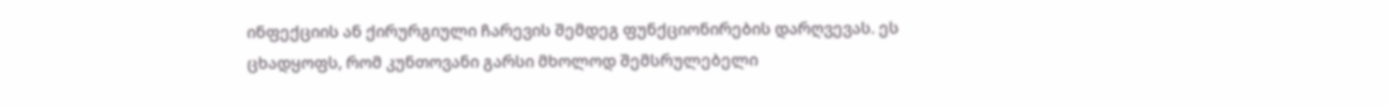ინფექციის ან ქირურგიული ჩარევის შემდეგ ფუნქციონირების დარღვევას. ეს ცხადყოფს, რომ კუნთოვანი გარსი მხოლოდ შემსრულებელი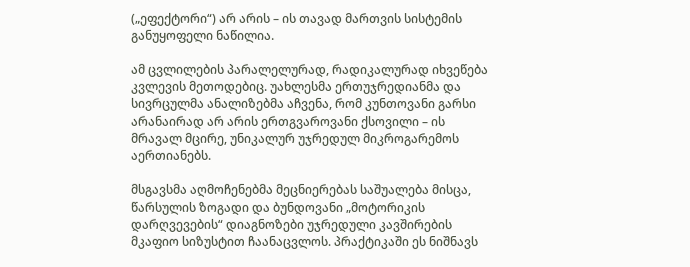(„ეფექტორი“) არ არის – ის თავად მართვის სისტემის განუყოფელი ნაწილია.

ამ ცვლილების პარალელურად, რადიკალურად იხვეწება კვლევის მეთოდებიც. უახლესმა ერთუჯრედიანმა და სივრცულმა ანალიზებმა აჩვენა, რომ კუნთოვანი გარსი არანაირად არ არის ერთგვაროვანი ქსოვილი – ის მრავალ მცირე, უნიკალურ უჯრედულ მიკროგარემოს აერთიანებს.

მსგავსმა აღმოჩენებმა მეცნიერებას საშუალება მისცა, წარსულის ზოგადი და ბუნდოვანი „მოტორიკის დარღვევების“ დიაგნოზები უჯრედული კავშირების მკაფიო სიზუსტით ჩაანაცვლოს. პრაქტიკაში ეს ნიშნავს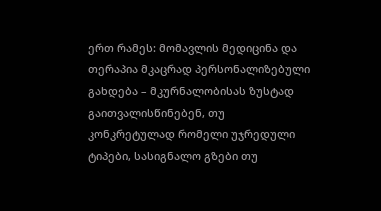ერთ რამეს: მომავლის მედიცინა და თერაპია მკაცრად პერსონალიზებული გახდება – მკურნალობისას ზუსტად გაითვალისწინებენ, თუ კონკრეტულად რომელი უჯრედული ტიპები, სასიგნალო გზები თუ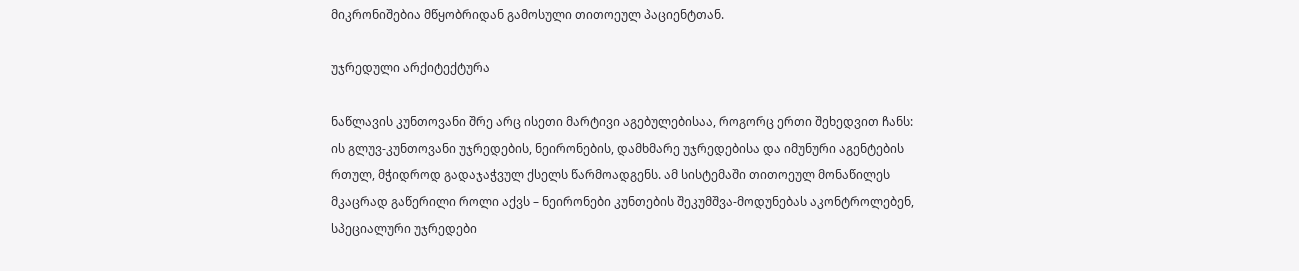მიკრონიშებია მწყობრიდან გამოსული თითოეულ პაციენტთან.

უჯრედული არქიტექტურა

ნაწლავის კუნთოვანი შრე არც ისეთი მარტივი აგებულებისაა, როგორც ერთი შეხედვით ჩანს: ის გლუვ-კუნთოვანი უჯრედების, ნეირონების, დამხმარე უჯრედებისა და იმუნური აგენტების რთულ, მჭიდროდ გადაჯაჭვულ ქსელს წარმოადგენს. ამ სისტემაში თითოეულ მონაწილეს მკაცრად გაწერილი როლი აქვს – ნეირონები კუნთების შეკუმშვა-მოდუნებას აკონტროლებენ, სპეციალური უჯრედები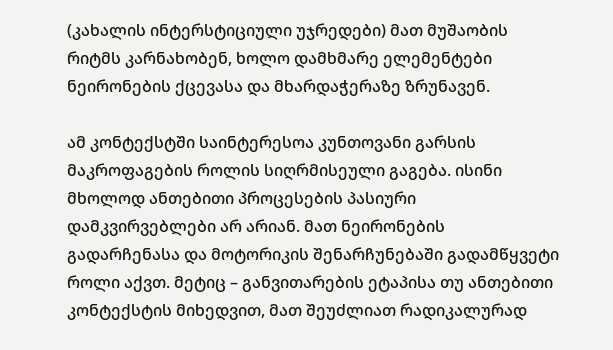(კახალის ინტერსტიციული უჯრედები) მათ მუშაობის რიტმს კარნახობენ, ხოლო დამხმარე ელემენტები ნეირონების ქცევასა და მხარდაჭერაზე ზრუნავენ.

ამ კონტექსტში საინტერესოა კუნთოვანი გარსის მაკროფაგების როლის სიღრმისეული გაგება. ისინი მხოლოდ ანთებითი პროცესების პასიური დამკვირვებლები არ არიან. მათ ნეირონების გადარჩენასა და მოტორიკის შენარჩუნებაში გადამწყვეტი როლი აქვთ. მეტიც – განვითარების ეტაპისა თუ ანთებითი კონტექსტის მიხედვით, მათ შეუძლიათ რადიკალურად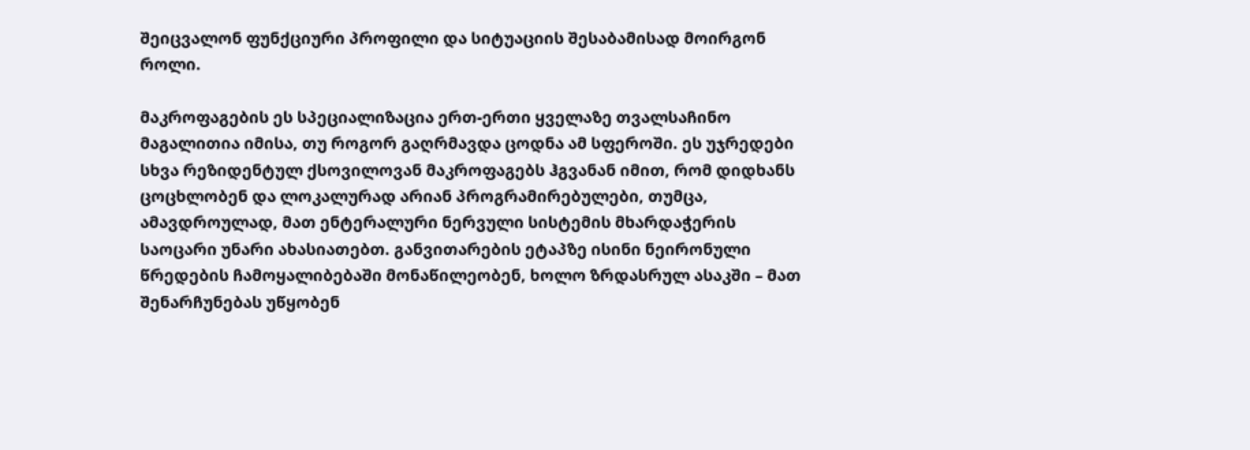შეიცვალონ ფუნქციური პროფილი და სიტუაციის შესაბამისად მოირგონ როლი.

მაკროფაგების ეს სპეციალიზაცია ერთ-ერთი ყველაზე თვალსაჩინო მაგალითია იმისა, თუ როგორ გაღრმავდა ცოდნა ამ სფეროში. ეს უჯრედები სხვა რეზიდენტულ ქსოვილოვან მაკროფაგებს ჰგვანან იმით, რომ დიდხანს ცოცხლობენ და ლოკალურად არიან პროგრამირებულები, თუმცა, ამავდროულად, მათ ენტერალური ნერვული სისტემის მხარდაჭერის საოცარი უნარი ახასიათებთ. განვითარების ეტაპზე ისინი ნეირონული წრედების ჩამოყალიბებაში მონაწილეობენ, ხოლო ზრდასრულ ასაკში – მათ შენარჩუნებას უწყობენ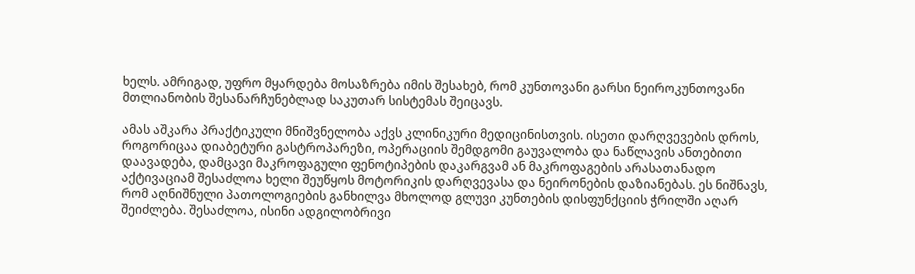ხელს. ამრიგად, უფრო მყარდება მოსაზრება იმის შესახებ, რომ კუნთოვანი გარსი ნეიროკუნთოვანი მთლიანობის შესანარჩუნებლად საკუთარ სისტემას შეიცავს.

ამას აშკარა პრაქტიკული მნიშვნელობა აქვს კლინიკური მედიცინისთვის. ისეთი დარღვევების დროს, როგორიცაა დიაბეტური გასტროპარეზი, ოპერაციის შემდგომი გაუვალობა და ნაწლავის ანთებითი დაავადება, დამცავი მაკროფაგული ფენოტიპების დაკარგვამ ან მაკროფაგების არასათანადო აქტივაციამ შესაძლოა ხელი შეუწყოს მოტორიკის დარღვევასა და ნეირონების დაზიანებას. ეს ნიშნავს, რომ აღნიშნული პათოლოგიების განხილვა მხოლოდ გლუვი კუნთების დისფუნქციის ჭრილში აღარ შეიძლება. შესაძლოა, ისინი ადგილობრივი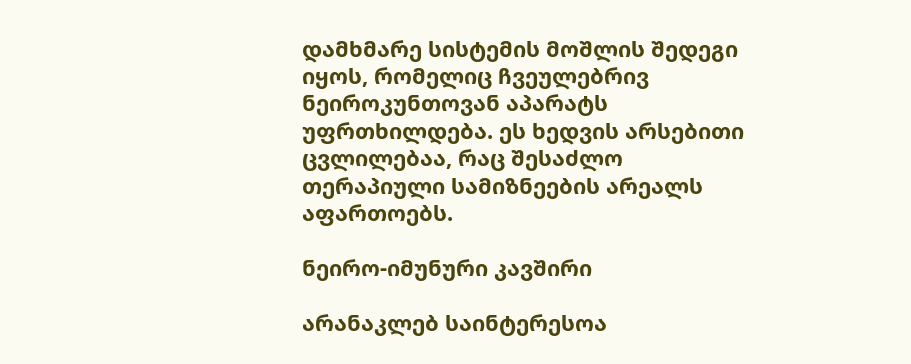დამხმარე სისტემის მოშლის შედეგი იყოს, რომელიც ჩვეულებრივ ნეიროკუნთოვან აპარატს უფრთხილდება. ეს ხედვის არსებითი ცვლილებაა, რაც შესაძლო თერაპიული სამიზნეების არეალს აფართოებს.

ნეირო-იმუნური კავშირი

არანაკლებ საინტერესოა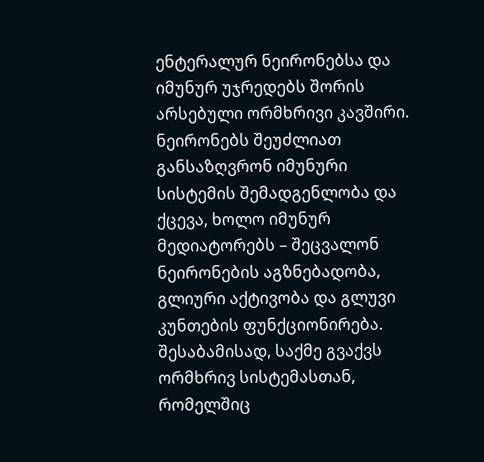ენტერალურ ნეირონებსა და იმუნურ უჯრედებს შორის არსებული ორმხრივი კავშირი. ნეირონებს შეუძლიათ განსაზღვრონ იმუნური სისტემის შემადგენლობა და ქცევა, ხოლო იმუნურ მედიატორებს – შეცვალონ ნეირონების აგზნებადობა, გლიური აქტივობა და გლუვი კუნთების ფუნქციონირება. შესაბამისად, საქმე გვაქვს ორმხრივ სისტემასთან, რომელშიც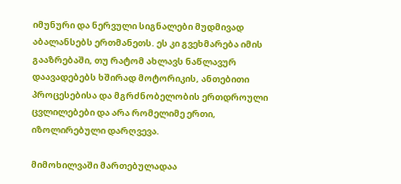იმუნური და ნერვული სიგნალები მუდმივად აბალანსებს ერთმანეთს. ეს კი გვეხმარება იმის გააზრებაში, თუ რატომ ახლავს ნაწლავურ დაავადებებს ხშირად მოტორიკის, ანთებითი პროცესებისა და მგრძნობელობის ერთდროული ცვლილებები და არა რომელიმე ერთი, იზოლირებული დარღვევა.

მიმოხილვაში მართებულადაა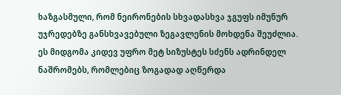ხაზგასმული, რომ ნეირონების სხვადასხვა ჯგუფს იმუნურ უჯრედებზე განსხვავებული ზეგავლენის მოხდენა შეუძლია. ეს მიდგომა კიდევ უფრო მეტ სიზუსტეს სძენს ადრინდელ ნაშრომებს, რომლებიც ზოგადად აღწერდა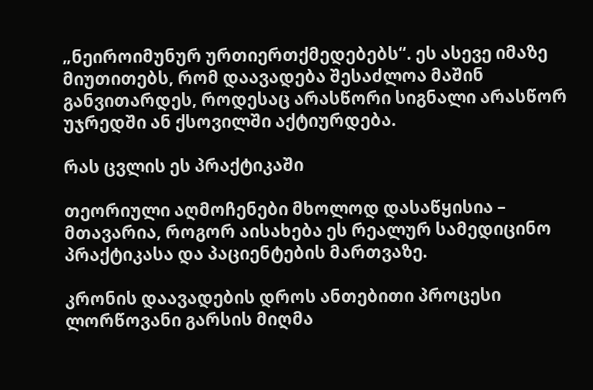„ნეიროიმუნურ ურთიერთქმედებებს“. ეს ასევე იმაზე მიუთითებს, რომ დაავადება შესაძლოა მაშინ განვითარდეს, როდესაც არასწორი სიგნალი არასწორ უჯრედში ან ქსოვილში აქტიურდება.

რას ცვლის ეს პრაქტიკაში

თეორიული აღმოჩენები მხოლოდ დასაწყისია – მთავარია, როგორ აისახება ეს რეალურ სამედიცინო პრაქტიკასა და პაციენტების მართვაზე.

კრონის დაავადების დროს ანთებითი პროცესი ლორწოვანი გარსის მიღმა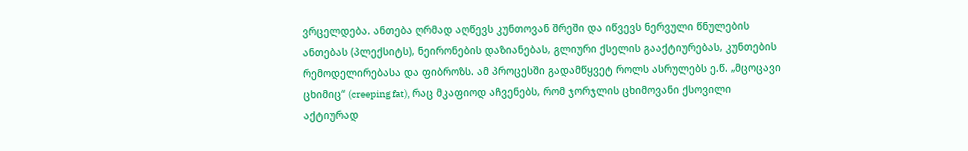ვრცელდება. ანთება ღრმად აღწევს კუნთოვან შრეში და იწვევს ნერვული წნულების ანთებას (პლექსიტს), ნეირონების დაზიანებას, გლიური ქსელის გააქტიურებას, კუნთების რემოდელირებასა და ფიბროზს. ამ პროცესში გადამწყვეტ როლს ასრულებს ე.წ. „მცოცავი ცხიმიც“ (creeping fat), რაც მკაფიოდ აჩვენებს, რომ ჯორჯლის ცხიმოვანი ქსოვილი აქტიურად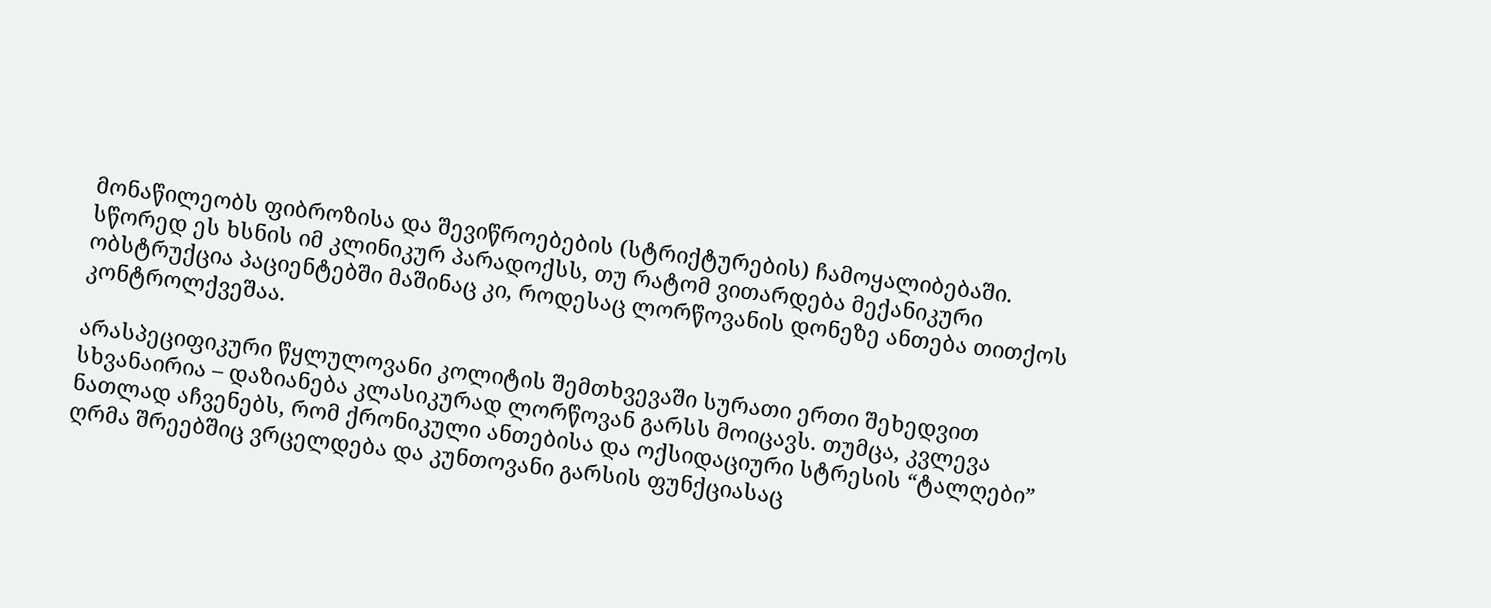მონაწილეობს ფიბროზისა და შევიწროებების (სტრიქტურების) ჩამოყალიბებაში. სწორედ ეს ხსნის იმ კლინიკურ პარადოქსს, თუ რატომ ვითარდება მექანიკური ობსტრუქცია პაციენტებში მაშინაც კი, როდესაც ლორწოვანის დონეზე ანთება თითქოს კონტროლქვეშაა.

არასპეციფიკური წყლულოვანი კოლიტის შემთხვევაში სურათი ერთი შეხედვით სხვანაირია – დაზიანება კლასიკურად ლორწოვან გარსს მოიცავს. თუმცა, კვლევა ნათლად აჩვენებს, რომ ქრონიკული ანთებისა და ოქსიდაციური სტრესის “ტალღები” ღრმა შრეებშიც ვრცელდება და კუნთოვანი გარსის ფუნქციასაც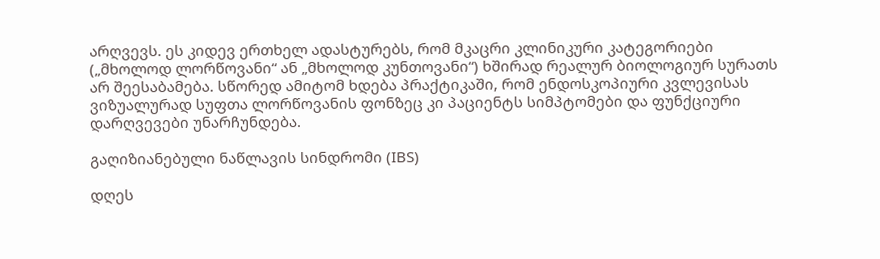არღვევს. ეს კიდევ ერთხელ ადასტურებს, რომ მკაცრი კლინიკური კატეგორიები („მხოლოდ ლორწოვანი“ ან „მხოლოდ კუნთოვანი“) ხშირად რეალურ ბიოლოგიურ სურათს არ შეესაბამება. სწორედ ამიტომ ხდება პრაქტიკაში, რომ ენდოსკოპიური კვლევისას ვიზუალურად სუფთა ლორწოვანის ფონზეც კი პაციენტს სიმპტომები და ფუნქციური დარღვევები უნარჩუნდება.

გაღიზიანებული ნაწლავის სინდრომი (IBS)

დღეს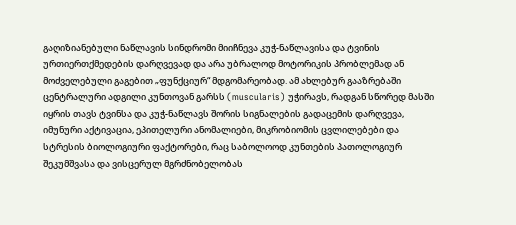გაღიზიანებული ნაწლავის სინდრომი მიიჩნევა კუჭ-ნაწლავისა და ტვინის ურთიერთქმედების დარღვევად და არა უბრალოდ მოტორიკის პრობლემად ან მოძველებული გაგებით „ფუნქციურ“ მდგომარეობად. ამ ახლებურ გააზრებაში ცენტრალური ადგილი კუნთოვან გარსს (muscularis) უჭირავს, რადგან სწორედ მასში იყრის თავს ტვინსა და კუჭ-ნაწლავს შორის სიგნალების გადაცემის დარღვევა, იმუნური აქტივაცია, ეპითელური ანომალიები, მიკრობიომის ცვლილებები და სტრესის ბიოლოგიური ფაქტორები, რაც საბოლოოდ კუნთების პათოლოგიურ შეკუმშვასა და ვისცერულ მგრძნობელობას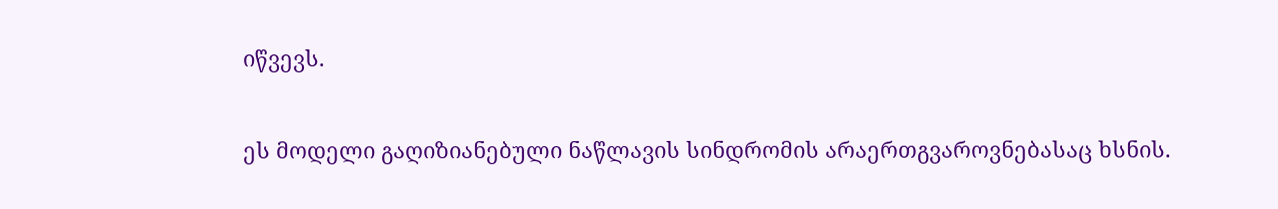იწვევს.

ეს მოდელი გაღიზიანებული ნაწლავის სინდრომის არაერთგვაროვნებასაც ხსნის.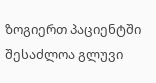ზოგიერთ პაციენტში შესაძლოა გლუვი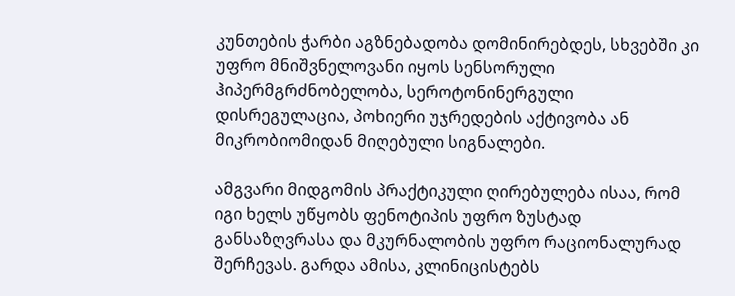კუნთების ჭარბი აგზნებადობა დომინირებდეს, სხვებში კი უფრო მნიშვნელოვანი იყოს სენსორული ჰიპერმგრძნობელობა, სეროტონინერგული დისრეგულაცია, პოხიერი უჯრედების აქტივობა ან მიკრობიომიდან მიღებული სიგნალები.

ამგვარი მიდგომის პრაქტიკული ღირებულება ისაა, რომ იგი ხელს უწყობს ფენოტიპის უფრო ზუსტად განსაზღვრასა და მკურნალობის უფრო რაციონალურად შერჩევას. გარდა ამისა, კლინიცისტებს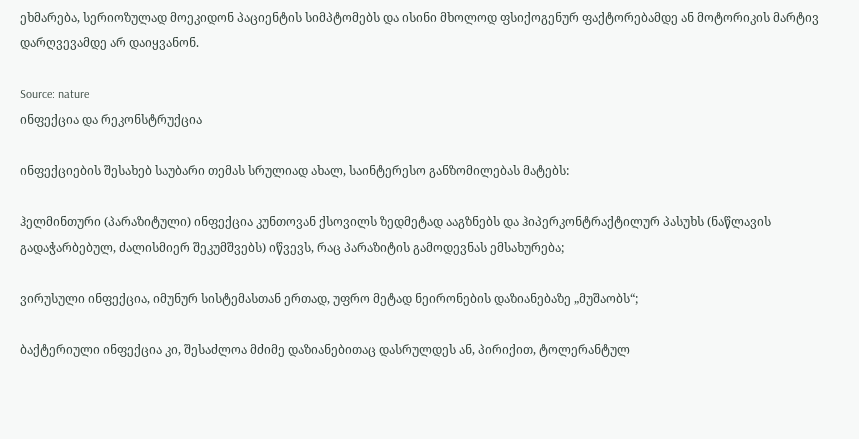ეხმარება, სერიოზულად მოეკიდონ პაციენტის სიმპტომებს და ისინი მხოლოდ ფსიქოგენურ ფაქტორებამდე ან მოტორიკის მარტივ დარღვევამდე არ დაიყვანონ.

Source: nature
ინფექცია და რეკონსტრუქცია

ინფექციების შესახებ საუბარი თემას სრულიად ახალ, საინტერესო განზომილებას მატებს:

ჰელმინთური (პარაზიტული) ინფექცია კუნთოვან ქსოვილს ზედმეტად ააგზნებს და ჰიპერკონტრაქტილურ პასუხს (ნაწლავის გადაჭარბებულ, ძალისმიერ შეკუმშვებს) იწვევს, რაც პარაზიტის გამოდევნას ემსახურება;

ვირუსული ინფექცია, იმუნურ სისტემასთან ერთად, უფრო მეტად ნეირონების დაზიანებაზე „მუშაობს“;

ბაქტერიული ინფექცია კი, შესაძლოა მძიმე დაზიანებითაც დასრულდეს ან, პირიქით, ტოლერანტულ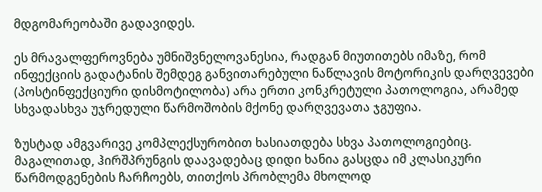მდგომარეობაში გადავიდეს.

ეს მრავალფეროვნება უმნიშვნელოვანესია, რადგან მიუთითებს იმაზე, რომ ინფექციის გადატანის შემდეგ განვითარებული ნაწლავის მოტორიკის დარღვევები (პოსტინფექციური დისმოტილობა) არა ერთი კონკრეტული პათოლოგია, არამედ სხვადასხვა უჯრედული წარმოშობის მქონე დარღვევათა ჯგუფია.

ზუსტად ამგვარივე კომპლექსურობით ხასიათდება სხვა პათოლოგიებიც. მაგალითად, ჰირშპრუნგის დაავადებაც დიდი ხანია გასცდა იმ კლასიკური წარმოდგენების ჩარჩოებს, თითქოს პრობლემა მხოლოდ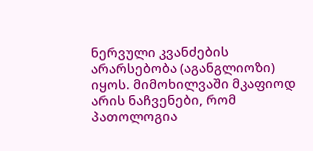ნერვული კვანძების არარსებობა (აგანგლიოზი) იყოს. მიმოხილვაში მკაფიოდ არის ნაჩვენები, რომ პათოლოგია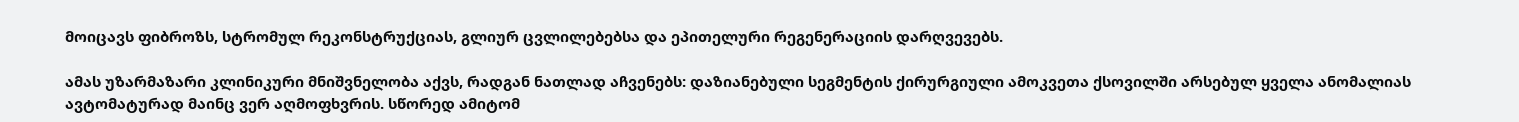მოიცავს ფიბროზს, სტრომულ რეკონსტრუქციას, გლიურ ცვლილებებსა და ეპითელური რეგენერაციის დარღვევებს.

ამას უზარმაზარი კლინიკური მნიშვნელობა აქვს, რადგან ნათლად აჩვენებს: დაზიანებული სეგმენტის ქირურგიული ამოკვეთა ქსოვილში არსებულ ყველა ანომალიას ავტომატურად მაინც ვერ აღმოფხვრის. სწორედ ამიტომ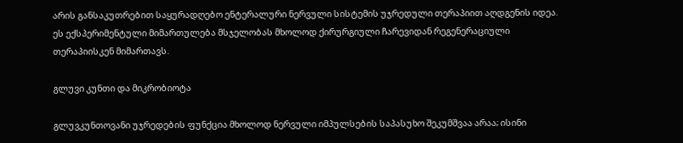არის განსაკუთრებით საყურადღებო ენტერალური ნერვული სისტემის უჯრედული თერაპიით აღდგენის იდეა. ეს ექსპერიმენტული მიმართულება მსჯელობას მხოლოდ ქირურგიული ჩარევიდან რეგენერაციული თერაპიისკენ მიმართავს.

გლუვი კუნთი და მიკრობიოტა

გლუვკუნთოვანი უჯრედების ფუნქცია მხოლოდ ნერვული იმპულსების საპასუხო შეკუმშვაა არაა; ისინი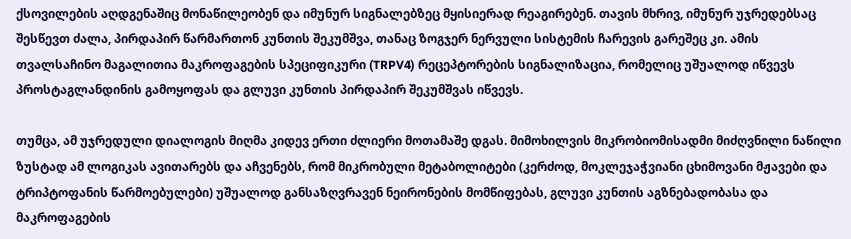ქსოვილების აღდგენაშიც მონაწილეობენ და იმუნურ სიგნალებზეც მყისიერად რეაგირებენ. თავის მხრივ, იმუნურ უჯრედებსაც შესწევთ ძალა, პირდაპირ წარმართონ კუნთის შეკუმშვა, თანაც ზოგჯერ ნერვული სისტემის ჩარევის გარეშეც კი. ამის თვალსაჩინო მაგალითია მაკროფაგების სპეციფიკური (TRPV4) რეცეპტორების სიგნალიზაცია, რომელიც უშუალოდ იწვევს პროსტაგლანდინის გამოყოფას და გლუვი კუნთის პირდაპირ შეკუმშვას იწვევს.

თუმცა, ამ უჯრედული დიალოგის მიღმა კიდევ ერთი ძლიერი მოთამაშე დგას. მიმოხილვის მიკრობიომისადმი მიძღვნილი ნაწილი ზუსტად ამ ლოგიკას ავითარებს და აჩვენებს, რომ მიკრობული მეტაბოლიტები (კერძოდ, მოკლეჯაჭვიანი ცხიმოვანი მჟავები და ტრიპტოფანის წარმოებულები) უშუალოდ განსაზღვრავენ ნეირონების მომწიფებას, გლუვი კუნთის აგზნებადობასა და მაკროფაგების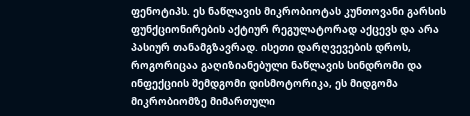ფენოტიპს. ეს ნაწლავის მიკრობიოტას კუნთოვანი გარსის ფუნქციონირების აქტიურ რეგულატორად აქცევს და არა პასიურ თანამგზავრად. ისეთი დარღვევების დროს, როგორიცაა გაღიზიანებული ნაწლავის სინდრომი და ინფექციის შემდგომი დისმოტორიკა, ეს მიდგომა მიკრობიომზე მიმართული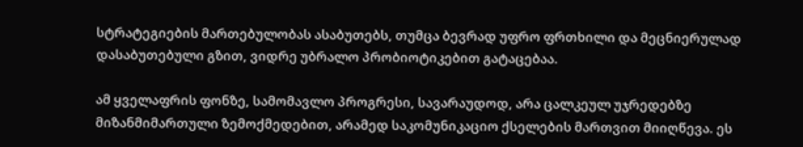სტრატეგიების მართებულობას ასაბუთებს, თუმცა ბევრად უფრო ფრთხილი და მეცნიერულად დასაბუთებული გზით, ვიდრე უბრალო პრობიოტიკებით გატაცებაა.

ამ ყველაფრის ფონზე, სამომავლო პროგრესი, სავარაუდოდ, არა ცალკეულ უჯრედებზე მიზანმიმართული ზემოქმედებით, არამედ საკომუნიკაციო ქსელების მართვით მიიღწევა. ეს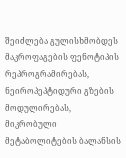შეიძლება გულისხმობდეს მაკროფაგების ფენოტიპის რეპროგრამირებას, ნეიროპეპტიდური გზების მოდულირებას, მიკრობული მეტაბოლიტების ბალანსის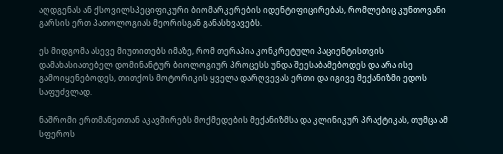აღდგენას ან ქსოვილსპეციფიკური ბიომარკერების იდენტიფიცირებას, რომლებიც კუნთოვანი გარსის ერთ პათოლოგიას მეორისგან განასხვავებს.

ეს მიდგომა ასევე მიუთითებს იმაზე, რომ თერაპია კონკრეტული პაციენტისთვის დამახასიათებელ დომინანტურ ბიოლოგიურ პროცესს უნდა შეესაბამებოდეს და არა ისე გამოიყენებოდეს, თითქოს მოტორიკის ყველა დარღვევას ერთი და იგივე მექანიზმი ედოს საფუძვლად.

ნაშრომი ერთმანეთთან აკავშირებს მოქმედების მექანიზმსა და კლინიკურ პრაქტიკას, თუმცა ამ სფეროს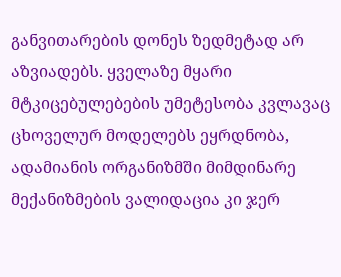განვითარების დონეს ზედმეტად არ აზვიადებს. ყველაზე მყარი მტკიცებულებების უმეტესობა კვლავაც ცხოველურ მოდელებს ეყრდნობა, ადამიანის ორგანიზმში მიმდინარე მექანიზმების ვალიდაცია კი ჯერ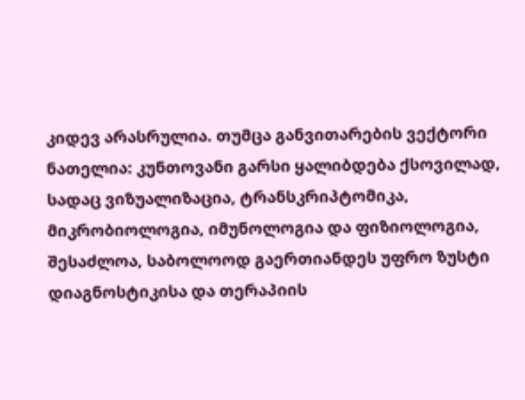კიდევ არასრულია. თუმცა განვითარების ვექტორი ნათელია: კუნთოვანი გარსი ყალიბდება ქსოვილად, სადაც ვიზუალიზაცია, ტრანსკრიპტომიკა, მიკრობიოლოგია, იმუნოლოგია და ფიზიოლოგია, შესაძლოა, საბოლოოდ გაერთიანდეს უფრო ზუსტი დიაგნოსტიკისა და თერაპიის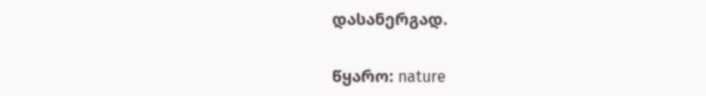დასანერგად.

წყარო: nature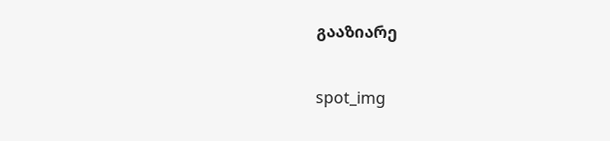გააზიარე

spot_img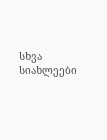სხვა სიახლეები